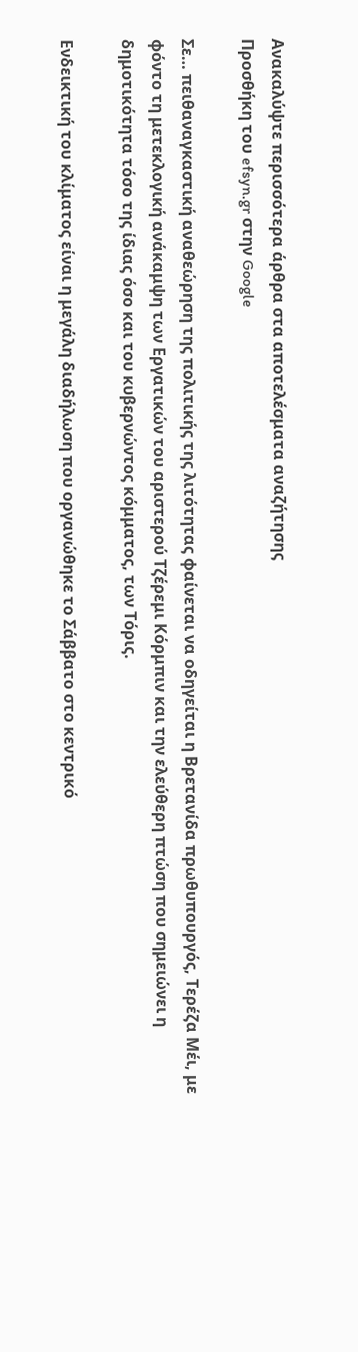Ανακαλύψτε περισσότερα άρθρα στα αποτελέσματα αναζήτησης
Προσθήκη του efsyn.gr στην Google

Σε… πειθαναγκαστική αναθεώρηση της πολιτικής της λιτότητας φαίνεται να οδηγείται η Βρετανίδα πρωθυπουργός, Τερέζα Μέι, με φόντο τη μετεκλογική ανάκαμψη των Εργατικών του αριστερού Τζέρεμι Κόρμπιν και την ελεύθερη πτώση που σημειώνει η δημοτικότητα τόσο της ίδιας όσο και του κυβερνώντος κόμματος, των Τόρις.

Ενδεικτική του κλίματος είναι η μεγάλη διαδήλωση που οργανώθηκε το Σάββατο στο κεντρικό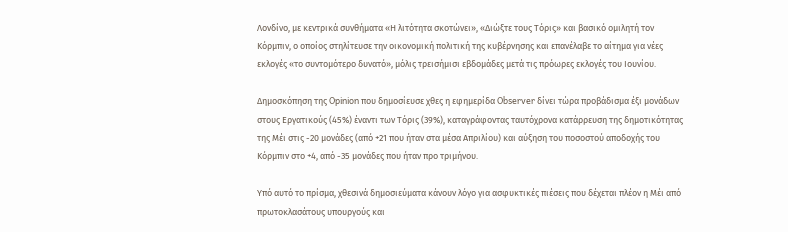Λονδίνο, με κεντρικά συνθήματα «Η λιτότητα σκοτώνει», «Διώξτε τους Τόρις» και βασικό ομιλητή τον Κόρμπιν, ο οποίος στηλίτευσε την οικονομική πολιτική της κυβέρνησης και επανέλαβε το αίτημα για νέες εκλογές «το συντομότερο δυνατό», μόλις τρεισήμισι εβδομάδες μετά τις πρόωρες εκλογές του Ιουνίου.

Δημοσκόπηση της Opinion που δημοσίευσε χθες η εφημερίδα Observer δίνει τώρα προβάδισμα έξι μονάδων στους Εργατικούς (45%) έναντι των Τόρις (39%), καταγράφοντας ταυτόχρονα κατάρρευση της δημοτικότητας της Μέι στις -20 μονάδες (από +21 που ήταν στα μέσα Απριλίου) και αύξηση του ποσοστού αποδοχής του Κόρμπιν στο +4, από -35 μονάδες που ήταν προ τριμήνου.

Υπό αυτό το πρίσμα, χθεσινά δημοσιεύματα κάνουν λόγο για ασφυκτικές πιέσεις που δέχεται πλέον η Μέι από πρωτοκλασάτους υπουργούς και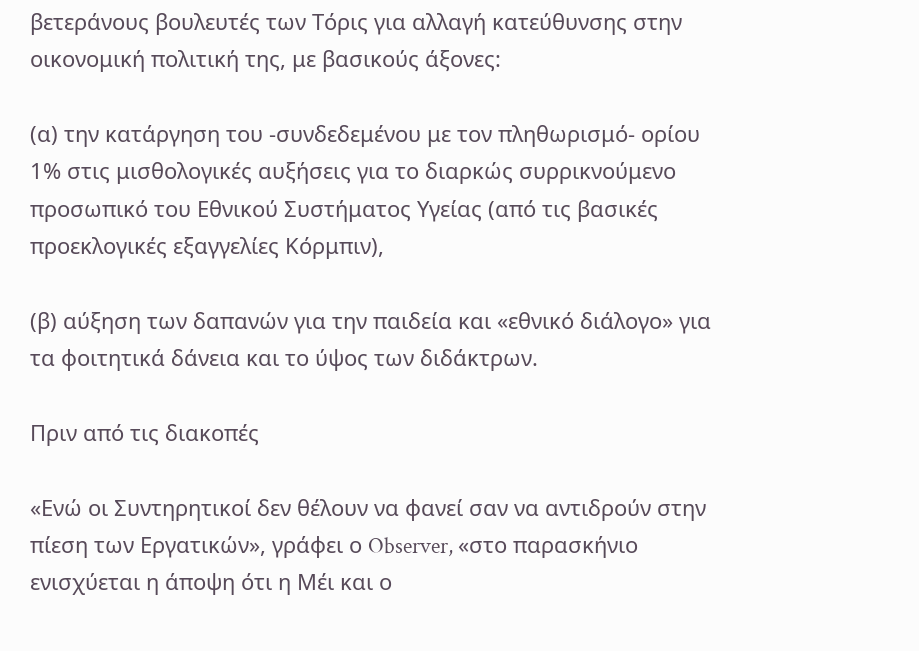βετεράνους βουλευτές των Τόρις για αλλαγή κατεύθυνσης στην οικονομική πολιτική της, με βασικούς άξονες:

(α) την κατάργηση του -συνδεδεμένου με τον πληθωρισμό- ορίου 1% στις μισθολογικές αυξήσεις για το διαρκώς συρρικνούμενο προσωπικό του Εθνικού Συστήματος Υγείας (από τις βασικές προεκλογικές εξαγγελίες Κόρμπιν),

(β) αύξηση των δαπανών για την παιδεία και «εθνικό διάλογο» για τα φοιτητικά δάνεια και το ύψος των διδάκτρων.

Πριν από τις διακοπές

«Ενώ οι Συντηρητικοί δεν θέλουν να φανεί σαν να αντιδρούν στην πίεση των Εργατικών», γράφει ο Observer, «στο παρασκήνιο ενισχύεται η άποψη ότι η Μέι και ο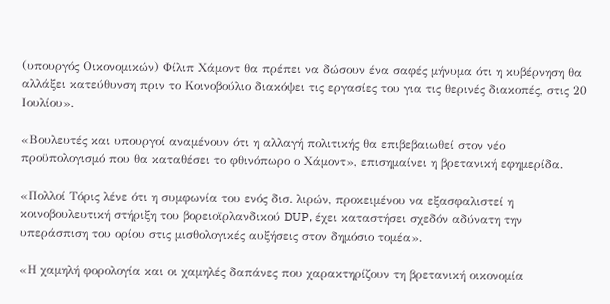(υπουργός Οικονομικών) Φίλιπ Χάμοντ θα πρέπει να δώσουν ένα σαφές μήνυμα ότι η κυβέρνηση θα αλλάξει κατεύθυνση πριν το Κοινοβούλιο διακόψει τις εργασίες του για τις θερινές διακοπές, στις 20 Ιουλίου».

«Βουλευτές και υπουργοί αναμένουν ότι η αλλαγή πολιτικής θα επιβεβαιωθεί στον νέο προϋπολογισμό που θα καταθέσει το φθινόπωρο ο Χάμοντ», επισημαίνει η βρετανική εφημερίδα.

«Πολλοί Τόρις λένε ότι η συμφωνία του ενός δισ. λιρών, προκειμένου να εξασφαλιστεί η κοινοβουλευτική στήριξη του βορειοϊρλανδικού DUP, έχει καταστήσει σχεδόν αδύνατη την υπεράσπιση του ορίου στις μισθολογικές αυξήσεις στον δημόσιο τομέα».

«Η χαμηλή φορολογία και οι χαμηλές δαπάνες που χαρακτηρίζουν τη βρετανική οικονομία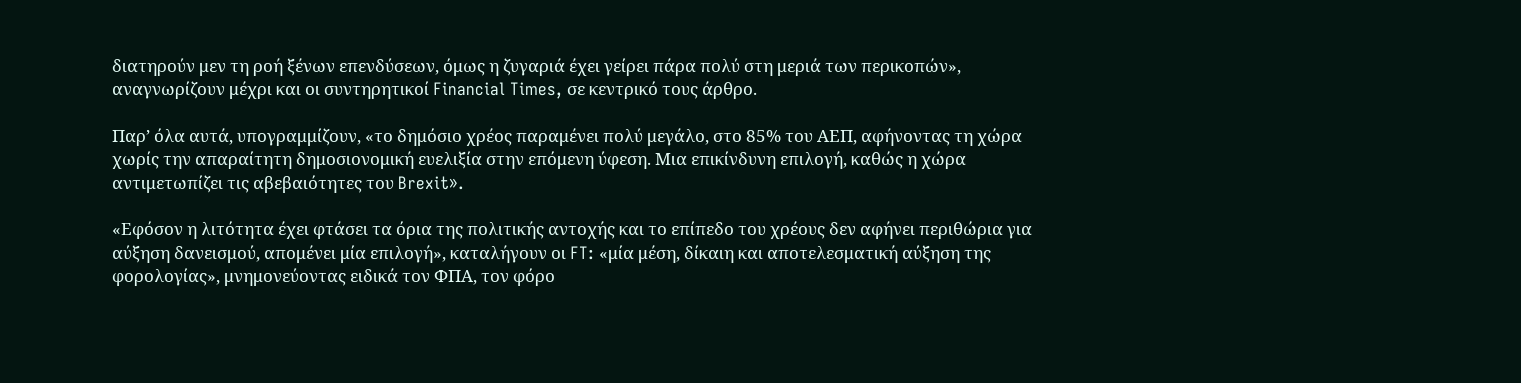διατηρούν μεν τη ροή ξένων επενδύσεων, όμως η ζυγαριά έχει γείρει πάρα πολύ στη μεριά των περικοπών», αναγνωρίζουν μέχρι και οι συντηρητικοί Financial Times, σε κεντρικό τους άρθρο.

Παρ’ όλα αυτά, υπογραμμίζουν, «το δημόσιο χρέος παραμένει πολύ μεγάλο, στο 85% του ΑΕΠ, αφήνοντας τη χώρα χωρίς την απαραίτητη δημοσιονομική ευελιξία στην επόμενη ύφεση. Μια επικίνδυνη επιλογή, καθώς η χώρα αντιμετωπίζει τις αβεβαιότητες του Brexit».

«Εφόσον η λιτότητα έχει φτάσει τα όρια της πολιτικής αντοχής και το επίπεδο του χρέους δεν αφήνει περιθώρια για αύξηση δανεισμού, απομένει μία επιλογή», καταλήγουν οι FT: «μία μέση, δίκαιη και αποτελεσματική αύξηση της φορολογίας», μνημονεύοντας ειδικά τον ΦΠΑ, τον φόρο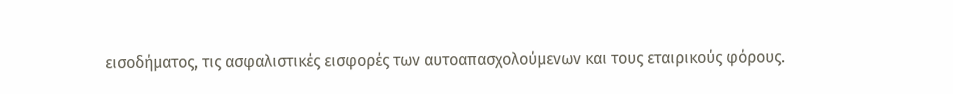εισοδήματος, τις ασφαλιστικές εισφορές των αυτοαπασχολούμενων και τους εταιρικούς φόρους.